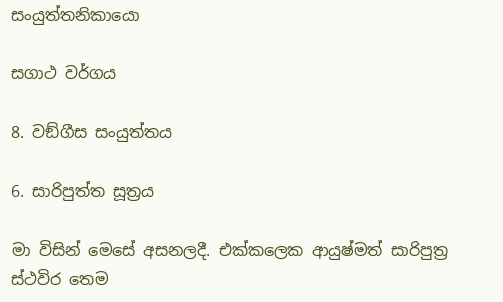සංයුත්තනිකායො

සගාථ වර්ගය

8. වඞ්ගීස සංයුත්තය

6. සාරිපුත්ත සූත්‍රය

මා විසින් මෙසේ අසනලදී. එක්කලෙක ආයුෂ්මත් සාරිපුත්‍ර ස්ථවිර තෙම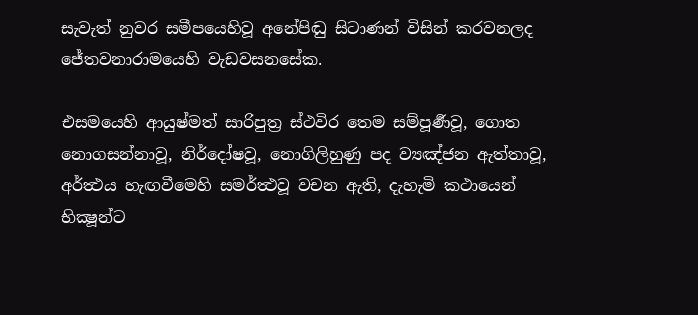සැවැත් නුවර සමීපයෙහිවූ අනේපිඬු සිටාණන් විසින් කරවනලද ජේතවනාරාමයෙහි වැඩවසනසේක.

එසමයෙහි ආයුෂ්මත් සාරිපුත්‍ර ස්ථවිර තෙම සම්පූර්‍ණවූ, ගොත නොගසන්නාවූ, නිර්දෝෂවූ, නොගිලිහුණු පද ව්‍යඤ්ජන ඇත්තාවූ, අර්ත්‍ථය හැඟවීමෙහි සමර්ත්‍ථවූ වචන ඇති, දැහැමි කථායෙන් භික්‍ෂූන්ට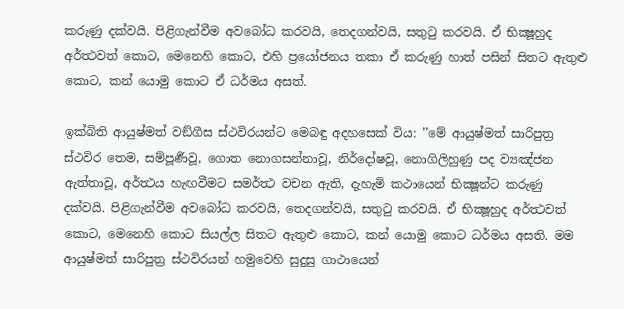කරුණු දක්වයි. පිළිගැන්වීම අවබෝධ කරවයි, තෙදගන්වයි, සතුටු කරවයි. ඒ භික්‍ෂූහුද අර්ත්‍ථවත් කොට, මෙනෙහි කොට, එහි ප්‍රයෝජනය තකා ඒ කරුණු හාත් පසින් සිතට ඇතුළු කොට, කන් යොමු කොට ඒ ධර්මය අසත්.

ඉක්බිති ආයුෂ්මත් වඞ්ගීස ස්ථවිරයන්ට මෙබඳු අදහසෙක් විය: ’’මේ ආයුෂ්මත් සාරිපුත්‍ර ස්ථවිර තෙම, සම්පූර්‍ණවූ, ගොත නොගසන්නාවූ, නිර්දෝෂවූ, නොගිලිහුණු පද ව්‍යඤ්ජන ඇත්තාවූ, අර්ත්‍ථය හැඟවීමට සමර්ත්‍ථ වචන ඇති, දැහැමි කථායෙන් භික්‍ෂූන්ට කරුණු දක්වයි. පිළිගැන්වීම අවබෝධ කරවයි, තෙදගන්වයි, සතුටු කරවයි. ඒ භික්‍ෂූහුද අර්ත්‍ථවත් කොට, මෙනෙහි කොට සියල්ල සිතට ඇතුළු කොට, කන් යොමු කොට ධර්මය අසති. මම ආයුෂ්මත් සාරිපුත්‍ර ස්ථවිරයන් හමුවෙහි සුදුසු ගාථායෙන්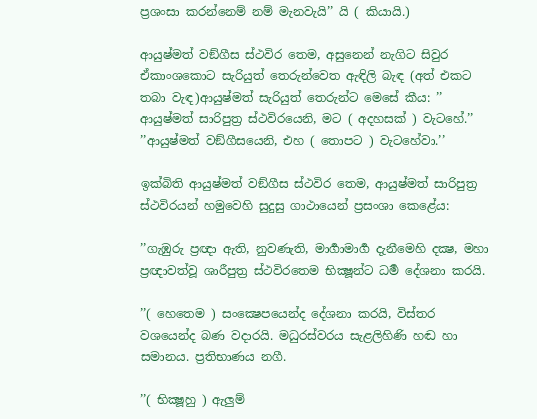ප්‍රශංසා කරන්නෙම් නම් මැනවැයි’’ යි ( කියායි.)

ආයුෂ්මත් වඞ්ගීස ස්ථවිර තෙම, අසුනෙන් නැගිට සිවුර ඒකාංශකොට සැරියුත් තෙරුන්වෙත ඇඳිලි බැඳ (අත් එකට තබා වැඳ)ආයුෂ්මත් සැරියුත් තෙරුන්ට මෙසේ කීය: ’’ ආයුෂ්මත් සාරිපුත්‍ර ස්ථවිරයෙනි, මට ( අදහසක් ) වැටහේ.’’ ’’ආයුෂ්මත් වඞ්ගීසයෙනි, එහ ( තොපට ) වැටහේවා.’’

ඉක්බිති ආයුෂ්මත් වඞ්ගීස ස්ථවිර තෙම, ආයුෂ්මත් සාරිපුත්‍ර ස්ථවිරයන් හමුවෙහි සුදුසු ගාථායෙන් ප්‍රසංශා කෙළේය:

’’ගැඹුරු ප්‍රඥා ඇති, නුවණැති, මාර්‍ගාමාර්‍ග දැනීමෙහි දක්‍ෂ, මහා ප්‍රඥාවත්වූ ශාරීපුත්‍ර ස්ථවිරතෙම භික්‍ෂූන්ට ධර්‍ම දේශනා කරයි.

’’( හෙතෙම ) සංක්‍ෂෙපයෙන්ද දේශනා කරයි, විස්තර වශයෙන්ද බණ වදාරයි. මධුරස්වරය සැළලිහිණි හඬ හා සමානය. ප්‍රතිභාණය නගී.

’’( භික්‍ෂූහු ) ඇලුම්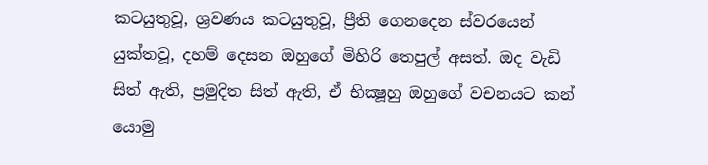කටයුතුවූ, ශ්‍රවණය කටයුතුවූ, ප්‍රීති ගෙනදෙන ස්වරයෙන් යුක්තවූ, දහම් දෙසන ඔහුගේ මිහිරි තෙපුල් අසත්. ඔද වැඩි සිත් ඇති, ප්‍රමුදිත සිත් ඇති, ඒ භික්‍ෂූහු ඔහුගේ වචනයට කන් යොමු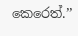කෙරෙත්.’’